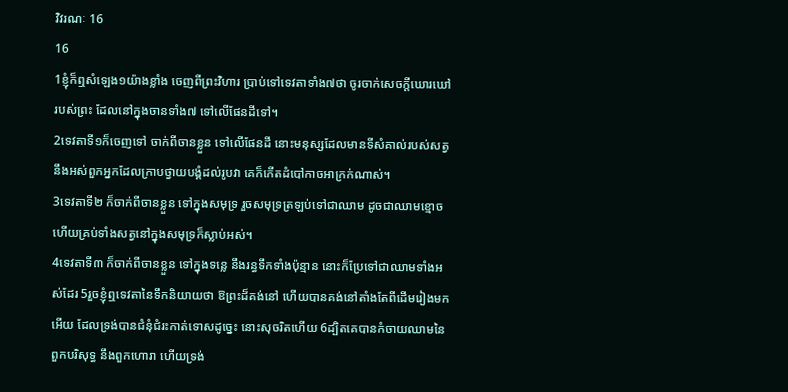វិវរណៈ 16
16
1ខ្ញុំក៏ឮសំឡេង១យ៉ាងខ្លាំង ចេញពីព្រះវិហារ ប្រាប់ទៅទេវតាទាំង៧ថា ចូរចាក់សេចក្ដីឃោរឃៅរបស់ព្រះ ដែលនៅក្នុងចានទាំង៧ ទៅលើផែនដីទៅ។
2ទេវតាទី១ក៏ចេញទៅ ចាក់ពីចានខ្លួន ទៅលើផែនដី នោះមនុស្សដែលមានទីសំគាល់របស់សត្វ នឹងអស់ពួកអ្នកដែលក្រាបថ្វាយបង្គំដល់រូបវា គេក៏កើតដំបៅកាចអាក្រក់ណាស់។
3ទេវតាទី២ ក៏ចាក់ពីចានខ្លួន ទៅក្នុងសមុទ្រ រួចសមុទ្រត្រឡប់ទៅជាឈាម ដូចជាឈាមខ្មោច ហើយគ្រប់ទាំងសត្វនៅក្នុងសមុទ្រក៏ស្លាប់អស់។
4ទេវតាទី៣ ក៏ចាក់ពីចានខ្លួន ទៅក្នុងទន្លេ នឹងរន្ធទឹកទាំងប៉ុន្មាន នោះក៏ប្រែទៅជាឈាមទាំងអស់ដែរ 5រួចខ្ញុំឮទេវតានៃទឹកនិយាយថា ឱព្រះដ៏គង់នៅ ហើយបានគង់នៅតាំងតែពីដើមរៀងមកអើយ ដែលទ្រង់បានជំនុំជំរះកាត់ទោសដូច្នេះ នោះសុចរិតហើយ 6ដ្បិតគេបានកំចាយឈាមនៃពួកបរិសុទ្ធ នឹងពួកហោរា ហើយទ្រង់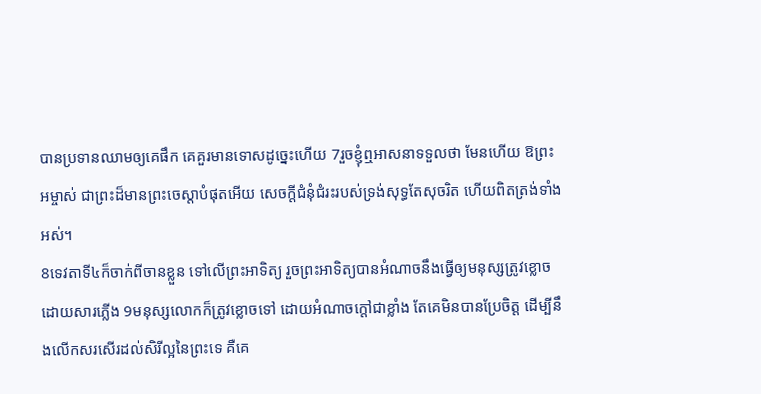បានប្រទានឈាមឲ្យគេផឹក គេគួរមានទោសដូច្នេះហើយ 7រួចខ្ញុំឮអាសនាទទួលថា មែនហើយ ឱព្រះអម្ចាស់ ជាព្រះដ៏មានព្រះចេស្តាបំផុតអើយ សេចក្ដីជំនុំជំរះរបស់ទ្រង់សុទ្ធតែសុចរិត ហើយពិតត្រង់ទាំងអស់។
8ទេវតាទី៤ក៏ចាក់ពីចានខ្លួន ទៅលើព្រះអាទិត្យ រួចព្រះអាទិត្យបានអំណាចនឹងធ្វើឲ្យមនុស្សត្រូវខ្លោច ដោយសារភ្លើង 9មនុស្សលោកក៏ត្រូវខ្លោចទៅ ដោយអំណាចក្តៅជាខ្លាំង តែគេមិនបានប្រែចិត្ត ដើម្បីនឹងលើកសរសើរដល់សិរីល្អនៃព្រះទេ គឺគេ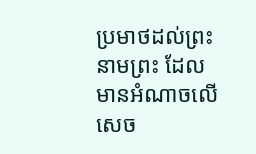ប្រមាថដល់ព្រះនាមព្រះ ដែលមានអំណាចលើសេច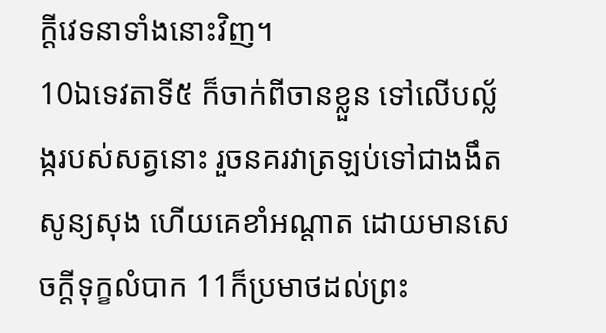ក្ដីវេទនាទាំងនោះវិញ។
10ឯទេវតាទី៥ ក៏ចាក់ពីចានខ្លួន ទៅលើបល្ល័ង្ករបស់សត្វនោះ រួចនគរវាត្រឡប់ទៅជាងងឹតសូន្យសុង ហើយគេខាំអណ្តាត ដោយមានសេចក្ដីទុក្ខលំបាក 11ក៏ប្រមាថដល់ព្រះ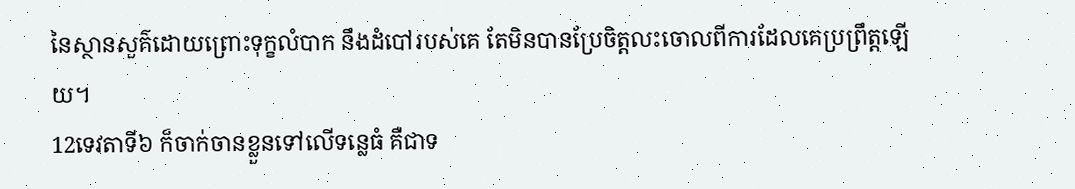នៃស្ថានសួគ៌ដោយព្រោះទុក្ខលំបាក នឹងដំបៅរបស់គេ តែមិនបានប្រែចិត្តលះចោលពីការដែលគេប្រព្រឹត្តឡើយ។
12ទេវតាទី៦ ក៏ចាក់ចានខ្លួនទៅលើទន្លេធំ គឺជាទ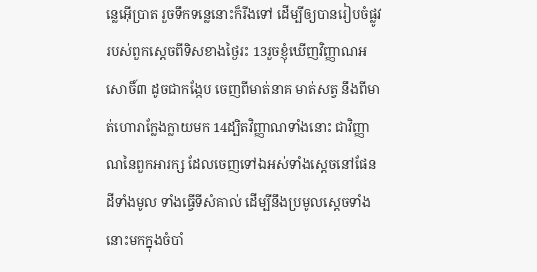ន្លេអ៊ើប្រាត រួចទឹកទន្លេនោះក៏រីងទៅ ដើម្បីឲ្យបានរៀបចំផ្លូវរបស់ពួកស្តេចពីទិសខាងថ្ងៃរះ 13រួចខ្ញុំឃើញវិញ្ញាណអសោចិ៍៣ ដូចជាកង្កែប ចេញពីមាត់នាគ មាត់សត្វ នឹងពីមាត់ហោរាក្លែងក្លាយមក 14ដ្បិតវិញ្ញាណទាំងនោះ ជាវិញ្ញាណនៃពួកអារក្ស ដែលចេញទៅឯអស់ទាំងស្តេចនៅផែនដីទាំងមូល ទាំងធ្វើទីសំគាល់ ដើម្បីនឹងប្រមូលស្តេចទាំងនោះមកក្នុងចំបាំ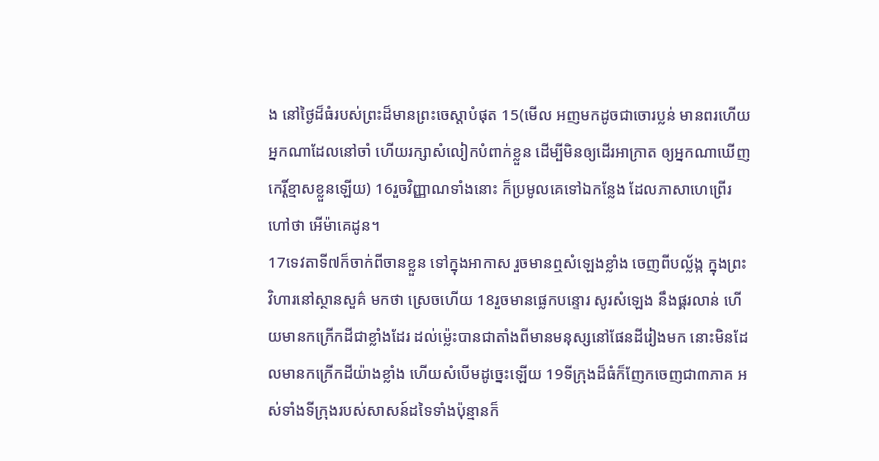ង នៅថ្ងៃដ៏ធំរបស់ព្រះដ៏មានព្រះចេស្តាបំផុត 15(មើល អញមកដូចជាចោរប្លន់ មានពរហើយ អ្នកណាដែលនៅចាំ ហើយរក្សាសំលៀកបំពាក់ខ្លួន ដើម្បីមិនឲ្យដើរអាក្រាត ឲ្យអ្នកណាឃើញកេរ្តិ៍ខ្មាសខ្លួនឡើយ) 16រួចវិញ្ញាណទាំងនោះ ក៏ប្រមូលគេទៅឯកន្លែង ដែលភាសាហេព្រើរហៅថា អើម៉ាគេដូន។
17ទេវតាទី៧ក៏ចាក់ពីចានខ្លួន ទៅក្នុងអាកាស រួចមានឮសំឡេងខ្លាំង ចេញពីបល្ល័ង្ក ក្នុងព្រះវិហារនៅស្ថានសួគ៌ មកថា ស្រេចហើយ 18រួចមានផ្លេកបន្ទោរ សូរសំឡេង នឹងផ្គរលាន់ ហើយមានកក្រើកដីជាខ្លាំងដែរ ដល់ម៉្លេះបានជាតាំងពីមានមនុស្សនៅផែនដីរៀងមក នោះមិនដែលមានកក្រើកដីយ៉ាងខ្លាំង ហើយសំបើមដូច្នេះឡើយ 19ទីក្រុងដ៏ធំក៏ញែកចេញជា៣ភាគ អស់ទាំងទីក្រុងរបស់សាសន៍ដទៃទាំងប៉ុន្មានក៏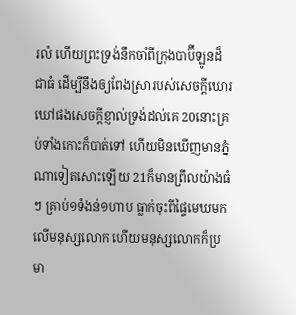រលំ ហើយព្រះទ្រង់នឹកចាំពីក្រុងបាប៊ីឡូនដ៏ជាធំ ដើម្បីនឹងឲ្យពែងស្រារបស់សេចក្ដីឃោរឃៅផងសេចក្ដីខ្ញាល់ទ្រង់ដល់គេ 20នោះគ្រប់ទាំងកោះក៏បាត់ទៅ ហើយមិនឃើញមានភ្នំណាទៀតសោះឡើយ 21ក៏មានព្រឹលយ៉ាងធំៗ គ្រាប់១ទំងន់១ហាប ធ្លាក់ចុះពីផ្ទៃមេឃមកលើមនុស្សលោក ហើយមនុស្សលោកក៏ប្រមា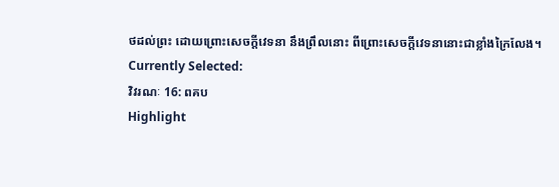ថដល់ព្រះ ដោយព្រោះសេចក្ដីវេទនា នឹងព្រឹលនោះ ពីព្រោះសេចក្ដីវេទនានោះជាខ្លាំងក្រៃលែង។
Currently Selected:
វិវរណៈ 16: ពគប
Highlight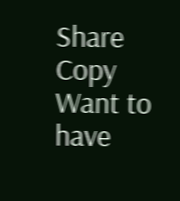Share
Copy
Want to have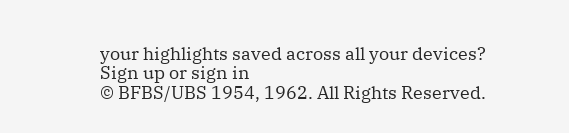your highlights saved across all your devices? Sign up or sign in
© BFBS/UBS 1954, 1962. All Rights Reserved.